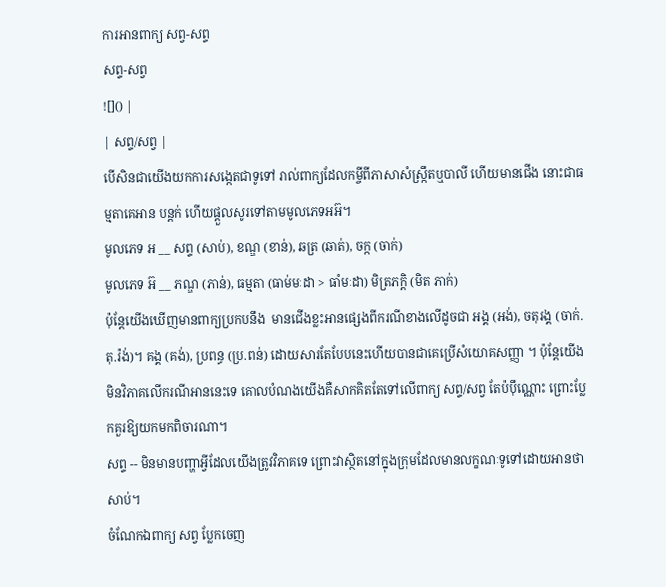ការអានពាក្យ សព្វ-សព្ទ
សព្ទ-សព្វ
![]() |
| សព្ទ/សព្វ |
បើសិនជាយើងយកការសង្កេតជាទូទៅ រាល់ពាក្យដែលកម្ចីពីភាសាសំស្ក្រឹតឬបាលី ហើយមានជើង នោះជាធម្មតាគេអាន បន្តក់ ហើយផ្ដួលសូរទៅតាមមូលភេទអអ៊។
មូលភេទ អ __ សព្ទ (សាប់), ខណ្ឌ (ខាន់), ឆត្រ (ឆាត់), ចក្ក (ចាក់)
មូលភេទ អ៊ __ ភណ្ឌ (ភាន់), ធម្មតា (ធាម់មៈដា > ធាំមៈដា) មិត្រភក្តិ (មិត ភាក់)
ប៉ុន្តែយើងឃើញមានពាក្យប្រកបនឹង  មានជើងខ្លះអានផ្សេងពីករណីខាងលើដូចជា អង្គ (អង់), ចតុរង្គ (ចាក់.តុ.រ៉ង់)។ គង្គ (គង់), ប្រពន្ធ (ប្រ.ពន់) ដោយសារតែបែបនេះហើយបានជាគេប្រើសំយោគសញ្ញា ។ ប៉ុន្តែយើងមិនវិភាគលើករណីអាននេះទេ គោលបំណងយើងគឺសាកគិតតែទៅលើពាក្យ សព្ទ/សព្វ តែប៉ប៉ឹណ្ណោះ ព្រោះប្លែកគួរឱ្យយកមកពិចារណា។
សព្ទ -- មិនមានបញ្ហាអ្វីដែលយើងត្រូវវិភាគទេ ព្រោះវាស្ថិតនៅក្នុងក្រុមដែលមានលក្ខណៈទូទៅដោយអានថា សាប់។
ចំណែកឯពាក្យ សព្វ ប្លែកចេញ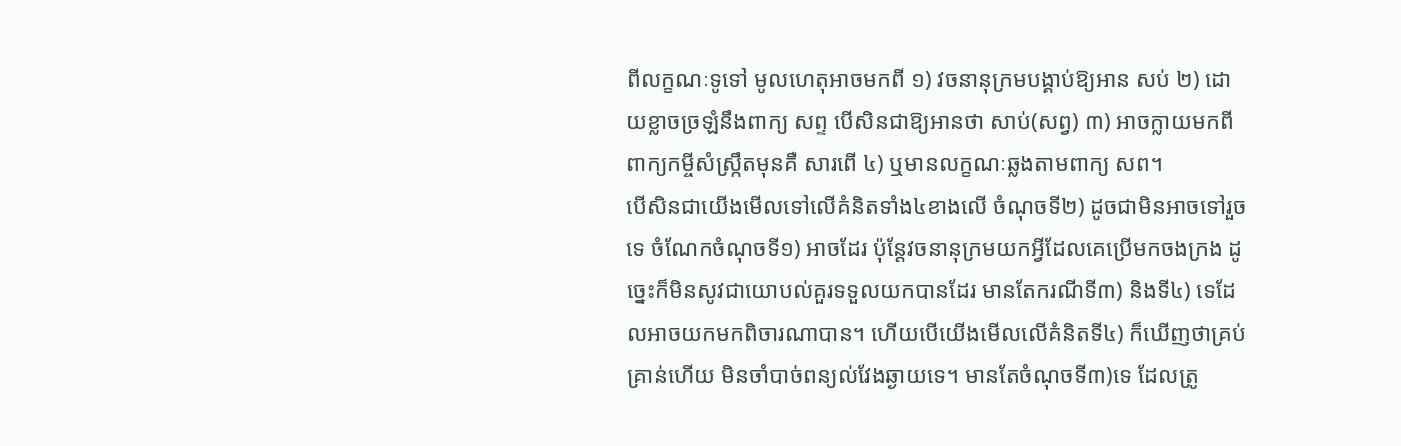ពីលក្ខណៈទូទៅ មូលហេតុអាចមកពី ១) វចនានុក្រមបង្គាប់ឱ្យអាន សប់ ២) ដោយខ្លាចច្រឡំនឹងពាក្យ សព្ទ បើសិនជាឱ្យអានថា សាប់(សព្វ) ៣) អាចក្លាយមកពីពាក្យកម្ចីសំស្ក្រឹតមុនគឺ សារពើ ៤) ឬមានលក្ខណៈឆ្លងតាមពាក្យ សព។
បើសិនជាយើងមើលទៅលើគំនិតទាំង៤ខាងលើ ចំណុចទី២) ដូចជាមិនអាចទៅរួចទេ ចំណែកចំណុចទី១) អាចដែរ ប៉ុន្តែវចនានុក្រមយកអ្វីដែលគេប្រើមកចងក្រង ដូច្នេះក៏មិនសូវជាយោបល់គួរទទួលយកបានដែរ មានតែករណីទី៣) និងទី៤) ទេដែលអាចយកមកពិចារណាបាន។ ហើយបើយើងមើលលើគំនិតទី៤) ក៏ឃើញថាគ្រប់គ្រាន់ហើយ មិនចាំបាច់ពន្យល់វែងឆ្ងាយទេ។ មានតែចំណុចទី៣)ទេ ដែលត្រូ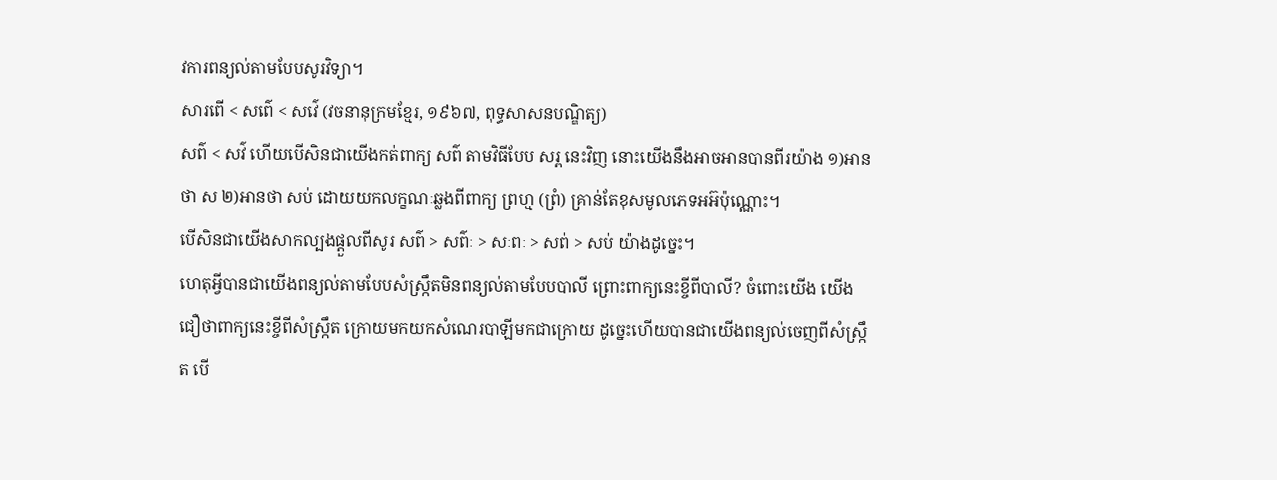វការពន្យល់តាមបែបសូរវិទ្យា។
សារពើ < សព៌េ < សវ៌េ (វចនានុក្រមខ្មែរ, ១៩៦៧, ពុទ្ធសាសនបណ្ឌិត្យ)
សព៌ < សវ៌ ហើយបើសិនជាយើងកត់ពាក្យ សព៌ តាមវិធីបែប សរ្ព នេះវិញ នោះយើងនឹងអាចអានបានពីរយ៉ាង ១)អានថា ស ២)អានថា សប់ ដោយយកលក្ខណៈឆ្លងពីពាក្យ ព្រហ្ម (ព្រំ) គ្រាន់តែខុសមូលភេទអអ៊ប៉ុណ្ណោះ។
បើសិនជាយើងសាកល្បងផ្ដួលពីសូរ សព៌ > សព៌ៈ > សៈពៈ > សព់ > សប់ យ៉ាងដូច្នេះ។
ហេតុអ្វីបានជាយើងពន្យល់តាមបែបសំស្ក្រឹតមិនពន្យល់តាមបែបបាលី ព្រោះពាក្យនេះខ្ចីពីបាលី? ចំពោះយើង យើងជឿថាពាក្យនេះខ្ចីពីសំស្ក្រឹត ក្រោយមកយកសំណេរបាឡីមកជាក្រោយ ដូច្នេះហើយបានជាយើងពន្យល់ចេញពីសំស្ក្រឹត បើ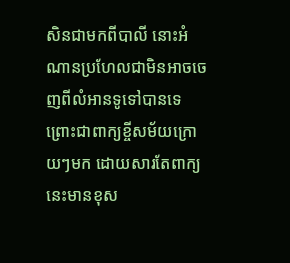សិនជាមកពីបាលី នោះអំណានប្រហែលជាមិនអាចចេញពីលំអានទូទៅបានទេ ព្រោះជាពាក្យខ្ចីសម័យក្រោយៗមក ដោយសារតែពាក្យនេះមានខុស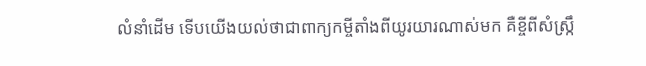លំនាំដើម ទើបយើងយល់ថាជាពាក្យកម្ចីតាំងពីយូរយារណាស់មក គឺខ្ចីពីសំស្ក្រឹ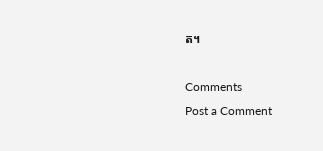ត។

Comments
Post a Comment